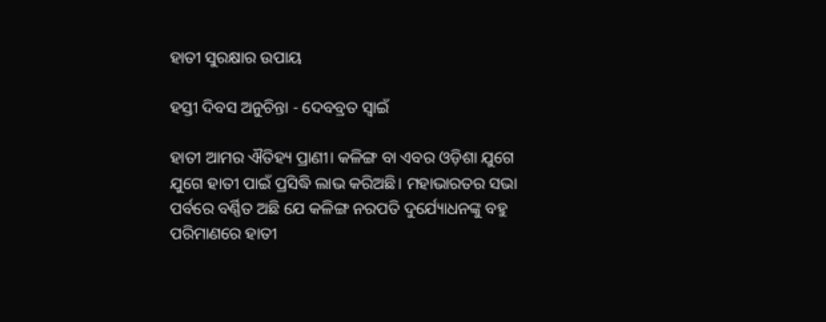ହାତୀ ସୁରକ୍ଷାର ଉପାୟ

ହସ୍ତୀ ଦିବସ ଅନୁଚିନ୍ତା - ଦେବବ୍ରତ ସ୍ୱାଇଁ

ହାତୀ ଆମର ଐତିହ୍ୟ ପ୍ରାଣୀ। କଳିଙ୍ଗ ବା ଏବର ଓଡ଼ିଶା ଯୁଗେ ଯୁଗେ ହାତୀ ପାଇଁ ପ୍ରସିଦ୍ଧି ଲାଭ କରିଅଛି। ମହାଭାରତର ସଭା ପର୍ବରେ ବର୍ଣ୍ଣିତ ଅଛି ଯେ କଳିଙ୍ଗ ନରପତି ଦୁର୍ଯ୍ୟୋଧନଙ୍କୁ ବହୁ ପରିମାଣରେ ହାତୀ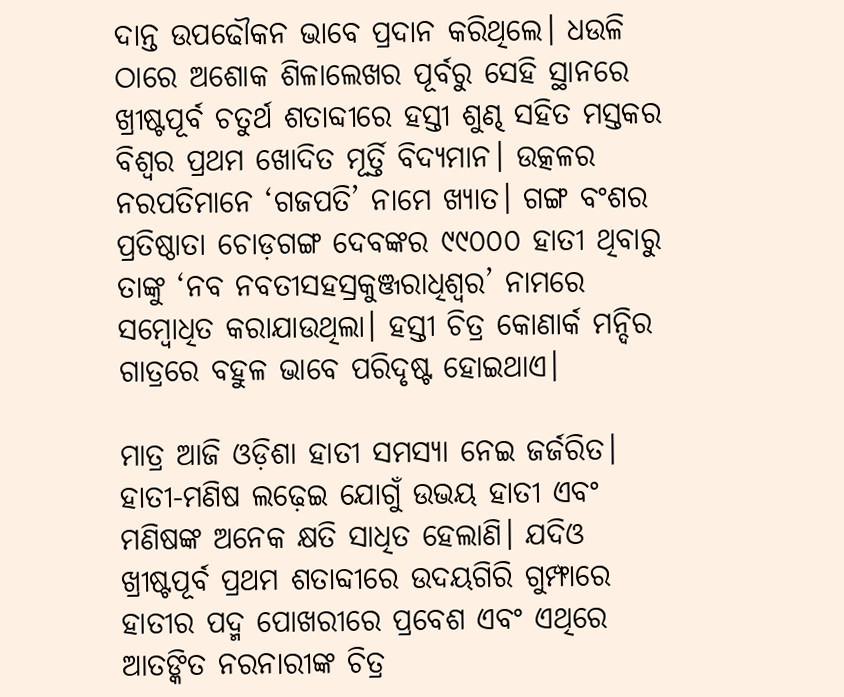ଦାନ୍ତ ଉପ‌ଢୌକନ ଭାବେ ପ୍ରଦାନ କରିଥିଲେ। ଧଉଳି ଠାରେ ଅଶୋକ ଶିଳାଲେଖର ପୂର୍ବରୁ ସେହି ସ୍ଥାନରେ ଖ୍ରୀଷ୍ଟପୂର୍ବ ଚତୁର୍ଥ ଶତାବ୍ଦୀରେ ହସ୍ତୀ ଶୁଣ୍ଢ ସହିତ ମସ୍ତକର ବିଶ୍ୱର ପ୍ରଥମ ଖୋଦିତ ମୂର୍ତ୍ତି ବିଦ୍ୟମାନ। ଉତ୍କଳର ନରପତିମାନେ ‘ଗଜପତି’ ନାମେ ଖ୍ୟାତ। ଗଙ୍ଗ ବଂଶର ପ୍ରତିଷ୍ଠାତା ଚୋଡ଼ଗଙ୍ଗ ଦେବଙ୍କର ୯୯୦୦୦ ହାତୀ ଥିବାରୁ ତାଙ୍କୁ ‘ନବ ନବତୀସହସ୍ରକୁଞ୍ଜରାଧିଶ୍ୱର’ ନାମରେ ସମ୍ବୋଧିତ କରାଯାଉଥିଲା। ହସ୍ତୀ ଚିତ୍ର କୋଣାର୍କ ମନ୍ଦିର ଗାତ୍ରରେ ବହୁଳ ଭାବେ ପରିଦୃଷ୍ଟ ହୋଇଥାଏ।

ମାତ୍ର ଆଜି ଓଡ଼ିଶା ହାତୀ ସମସ୍ୟା ନେଇ ଜର୍ଜରିତ। ହାତୀ-ମଣିଷ ଲଢ଼େଇ ଯୋଗୁଁ ଉଭୟ ହାତୀ ଏବଂ ମଣିଷଙ୍କ ଅନେକ କ୍ଷତି ସାଧିତ ହେଲାଣି। ଯଦିଓ ଖ୍ରୀଷ୍ଟପୂର୍ବ ପ୍ରଥମ ଶତାବ୍ଦୀରେ ଉଦୟଗିରି ଗୁମ୍ଫାରେ ହାତୀର ପଦ୍ମ ପୋଖରୀରେ ପ୍ରବେଶ ଏବଂ ଏଥିରେ ଆତଙ୍କିତ ନରନାରୀଙ୍କ ଚିତ୍ର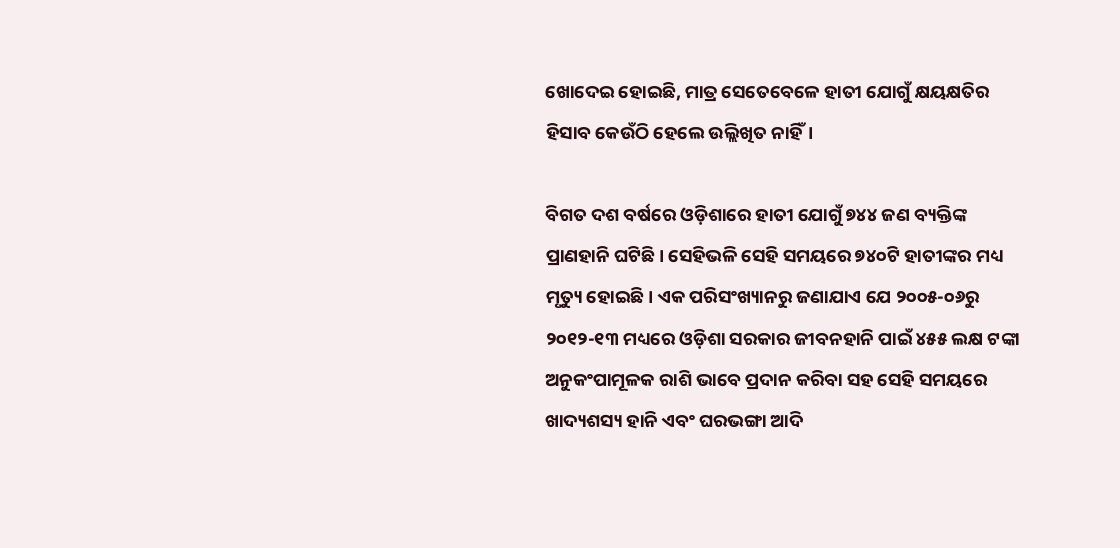ଖୋଦେଇ ହୋଇଛି, ମାତ୍ର ସେତେବେଳେ ହାତୀ ଯୋଗୁଁ କ୍ଷୟକ୍ଷତିର ହିସାବ କେଉଁଠି ହେଲେ ଉଲ୍ଲିଖିତ ନାହିଁ।

ବିଗତ ଦଶ ବର୍ଷରେ ଓଡ଼ିଶାରେ ହାତୀ ଯୋଗୁଁ ୭୪୪ ଜଣ ବ୍ୟକ୍ତିଙ୍କ ପ୍ରାଣହାନି ଘଟିଛି। ସେହିଭଳି ସେହି ସମୟରେ ୭୪୦ଟି ହାତୀଙ୍କର ମଧ୍ୟ ମୃତ୍ୟୁ ହୋଇଛି। ଏକ ପରିସଂଖ୍ୟାନରୁ ଜଣାଯାଏ ଯେ ୨୦୦୫-୦୬ରୁ ୨୦୧୨-୧୩ ମଧ୍ୟରେ ଓଡ଼ିଶା ସରକାର ଜୀବନହାନି ପାଇଁ ୪୫୫ ଲକ୍ଷ ଟଙ୍କା ଅନୁକଂପାମୂଳକ ରାଶି ଭାବେ ପ୍ରଦାନ କରିବା ସହ ସେହି ସମୟରେ ଖାଦ୍ୟଶସ୍ୟ ହାନି ଏବଂ ଘରଭଙ୍ଗା ଆଦି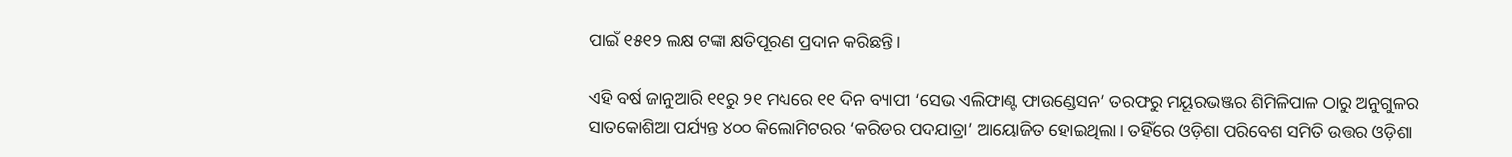ପାଇଁ ୧୫୧୨ ଲକ୍ଷ ଟଙ୍କା କ୍ଷତିପୂରଣ ପ୍ରଦାନ କରିଛନ୍ତି।

ଏହି ବର୍ଷ ଜାନୁଆରି ୧୧ରୁ ୨୧ ମଧ୍ୟରେ ୧୧ ଦିନ ବ୍ୟାପୀ ‘ସେଭ ଏଲିଫାଣ୍ଟ ଫାଉଣ୍ଡେସନ’ ତରଫରୁ ମୟୂରଭଞ୍ଜର ଶିମିଳିପାଳ ଠାରୁ ଅନୁଗୁଳର ସାତକୋଶିଆ ପର୍ଯ୍ୟନ୍ତ ୪୦୦ କିଲୋମିଟରର ‘କରିଡର ପଦଯାତ୍ରା’ ଆୟୋଜିତ ହୋଇଥିଲା। ତହିଁରେ ଓଡ଼ିଶା ପରିବେଶ ସମିତି ଉତ୍ତର ଓଡ଼ିଶା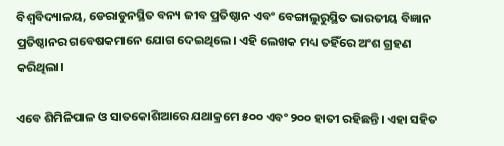ବିଶ୍ୱବିଦ୍ୟାଳୟ, ଡେରାଡୁନସ୍ଥିତ ବନ୍ୟ ଜୀବ ପ୍ରତିଷ୍ଠାନ ଏବଂ ବେଙ୍ଗାଲୁରୁସ୍ଥିତ ଭାରତୀୟ ବିଜ୍ଞାନ ପ୍ରତିଷ୍ଠାନର ଗବେଷକମାନେ ଯୋଗ ଦେଇଥିଲେ। ଏହି ଲେଖକ ମଧ୍ୟ ତହିଁରେ ଅଂଶ ଗ୍ରହଣ କରିଥିଲା।

ଏବେ ଶିମିଳିପାଳ ଓ ସାତକୋଶିଆରେ ଯଥାକ୍ରମେ ୫୦୦ ଏବଂ ୨୦୦ ହାତୀ ରହିଛନ୍ତି। ଏହା ସହିତ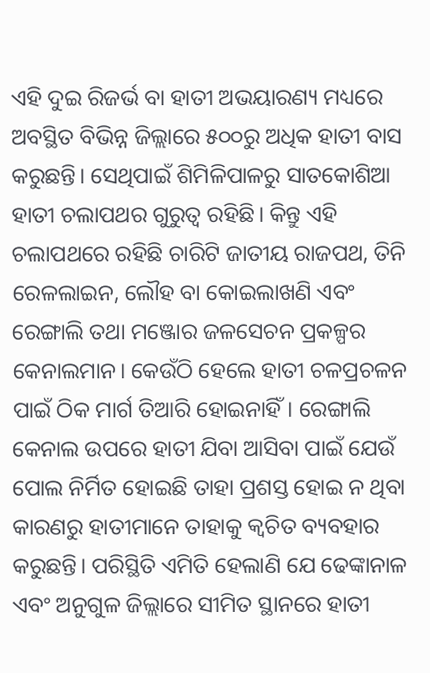ଏହି ଦୁଇ ରିଜର୍ଭ ବା ହାତୀ ଅଭୟାରଣ୍ୟ ମଧ୍ୟରେ ଅବସ୍ଥିତ ବିଭିନ୍ନ ଜିଲ୍ଲାରେ ୫୦୦ରୁ ଅଧିକ ହାତୀ ବାସ କରୁଛନ୍ତି। ସେଥିପାଇଁ ଶିମିଳିପାଳରୁ ସାତକୋଶିଆ ହାତୀ ଚଲାପଥର ଗୁରୁତ୍ୱ ରହିଛି। କିନ୍ତୁ ଏହି ଚଲାପଥରେ ରହିଛି ଚାରିଟି ଜାତୀୟ ରାଜପଥ, ତିନି ରେଳଲାଇନ, ଲୌହ ବା କୋଇଲାଖଣି ଏବଂ ରେଙ୍ଗାଲି ତଥା ମଞ୍ଜୋର ଜଳସେଚନ ପ୍ରକଳ୍ପର କେନାଲମାନ। କେଉଁଠି ହେଲେ ହାତୀ ଚଳପ୍ରଚଳନ ପାଇଁ ଠିକ ମାର୍ଗ ତିଆରି ହୋଇନାହିଁ। ରେଙ୍ଗାଲି କେନାଲ ଉପରେ ହାତୀ ଯିବା ଆସିବା ପାଇଁ ଯେଉଁ ପୋଲ ନିର୍ମିତ ହୋଇଛି ତାହା ପ୍ରଶସ୍ତ ହୋଇ ନ ଥିବା କାରଣରୁ ହାତୀମାନେ ତାହାକୁ କ୍ବଚିତ ବ୍ୟବହାର କରୁଛନ୍ତି। ପରିସ୍ଥିତି ଏମିତି ହେଲାଣି ଯେ ଢେଙ୍କାନାଳ ଏବଂ ଅନୁଗୁଳ ଜିଲ୍ଲାରେ ସୀମିତ ସ୍ଥାନରେ ହାତୀ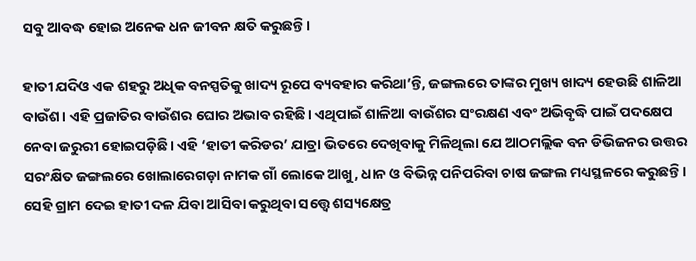ସବୁ ଆବଦ୍ଧ ହୋଇ ଅନେକ ଧନ ଜୀବନ କ୍ଷତି କରୁଛନ୍ତି।

ହାତୀ ଯଦିଓ ଏକ ଶହରୁ ଅଧିକ ବନସ୍ପତିକୁ ଖାଦ୍ୟ ରୂପେ ବ୍ୟବହାର କରିଥା’ନ୍ତି, ଜଙ୍ଗଲରେ ତାଙ୍କର ମୁଖ୍ୟ ଖାଦ୍ୟ ହେଉଛି ଶାଳିଆ ବାଉଁଶ। ଏହି ପ୍ରଜାତିର ବାଉଁଶର ଘୋର ଅଭାବ ରହିଛି। ଏଥିପାଇଁ ଶାଳିଆ ବାଉଁଶର ସଂରକ୍ଷଣ ଏବଂ ଅଭିବୃଦ୍ଧି ପାଇଁ ପଦକ୍ଷେପ ନେବା ଜରୁରୀ ହୋଇପଡ଼ିଛି। ଏହି ‘ହାତୀ କରିଡର’ ଯାତ୍ରା ଭିତରେ ଦେଖିବାକୁ ମିଳିଥିଲା ଯେ ଆଠମଲ୍ଲିକ ବନ ଡିଭିଜନର ଉତ୍ତର ସରଂକ୍ଷିତ ଜଙ୍ଗଲରେ ଖୋଲାରେଗଡ଼ା ନାମକ ଗାଁ ଲୋକେ ଆଖୁ, ଧାନ ଓ ବିଭିନ୍ନ ପନିପରିବା ଚାଷ ଜଙ୍ଗଲ ମଧ୍ୟସ୍ଥଳରେ କରୁଛନ୍ତି। ସେହି ଗ୍ରାମ ଦେଇ ହାତୀ ଦଳ ଯିବା ଆସିବା କରୁଥିବା ସତ୍ତ୍ବେ ଶସ୍ୟକ୍ଷେତ୍ର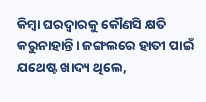କିମ୍ବା ଘରଦ୍ୱାରକୁ କୌଣସି କ୍ଷତି କରୁନାହାନ୍ତି। ଜଙ୍ଗଲରେ ହାତୀ ପାଇଁ ଯଥେଷ୍ଟ ଖାଦ୍ୟ ଥିଲେ,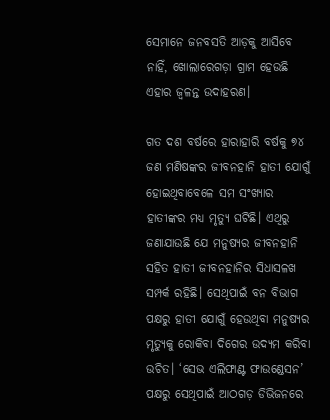ସେମାନେ ଜନବସତି ଆଡ଼କୁ ଆସିବେ ନାହିଁ, ଖୋଲାରେଗଡ଼ା ଗ୍ରାମ ହେଉଛି ଏହାର ଜ୍ୱଳନ୍ତ ଉଦାହରଣ।

ଗତ ଦଶ ବର୍ଷରେ ହାରାହାରି ବର୍ଷକୁ ୭୪ ଜଣ ମଣିଷଙ୍କର ଜୀବନହାନି ହାତୀ ଯୋଗୁଁ ହୋଇଥିବାବେଳେ ସମ ସଂଖ୍ୟାର ହାତୀଙ୍କର ମଧ୍ୟ ମୃତ୍ୟୁ ଘଟିଛି। ଏଥିରୁ ଜଣାଯାଉଛି ଯେ ମନୁଷ୍ୟର ଜୀବନହାନି ସହିତ ହାତୀ ଜୀବନହାନିର ସିଧାସଳଖ ସମ୍ପର୍କ ରହିଛି। ସେଥିପାଇଁ ବନ ବିଭାଗ ପକ୍ଷରୁ ହାତୀ ଯୋଗୁଁ ହେଉଥିବା ମନୁଷ୍ୟର ମୃତ୍ୟୁକୁ ରୋକିବା ଦିଗ‌େର ଉଦ୍ୟମ କରିବା ଉଚିତ। ‘ସେଭ ଏଲିଫାଣ୍ଟ ଫାଉଣ୍ଡେସନ’ ପକ୍ଷରୁ ସେଥିପାଇଁ ଆଠଗଡ଼ ଡିଭିଜନରେ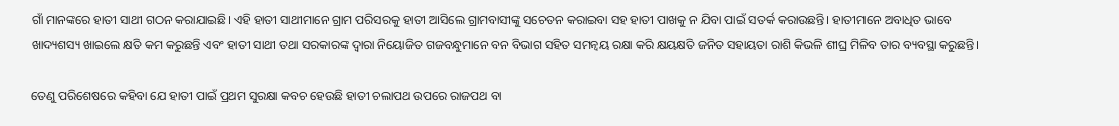ଗାଁ ମାନଙ୍କରେ ହାତୀ ସାଥୀ ଗଠନ କରାଯାଇଛି। ଏହି ହାତୀ ସାଥୀମାନେ ଗ୍ରାମ ପରିସରକୁ ହାତୀ ଆସିଲେ ଗ୍ରାମବାସୀଙ୍କୁ ସଚେତନ କରାଇବା ସହ ହାତୀ ପାଖକୁ ନ ଯିବା ପାଇଁ ସତର୍କ କରାଉଛନ୍ତି। ହାତୀମାନେ ଅବାଧିତ ଭାବେ ଖାଦ୍ୟଶସ୍ୟ ଖାଇଲେ କ୍ଷତି କମ କରୁଛନ୍ତି ଏବଂ ହାତୀ ସାଥୀ ତଥା ସରକାରଙ୍କ ଦ୍ୱାରା ନିୟୋଜିତ ଗଜବନ୍ଧୁମାନେ ବନ ବିଭାଗ ସହିତ ସମନ୍ୱୟ ରକ୍ଷା କରି କ୍ଷୟକ୍ଷତି ଜନିତ ସହାୟତା ରାଶି କିଭଳି ଶୀଘ୍ର ମିଳିବ ତାର ବ୍ୟବସ୍ଥା କରୁଛନ୍ତି।

ତେଣୁ ପରିଶେଷରେ କହିବା ଯେ ହାତୀ ପାଇଁ ପ୍ରଥମ ସୁରକ୍ଷା କବଚ ହେଉଛି ହାତୀ ଚଲାପଥ ଉପରେ ରାଜପଥ ବା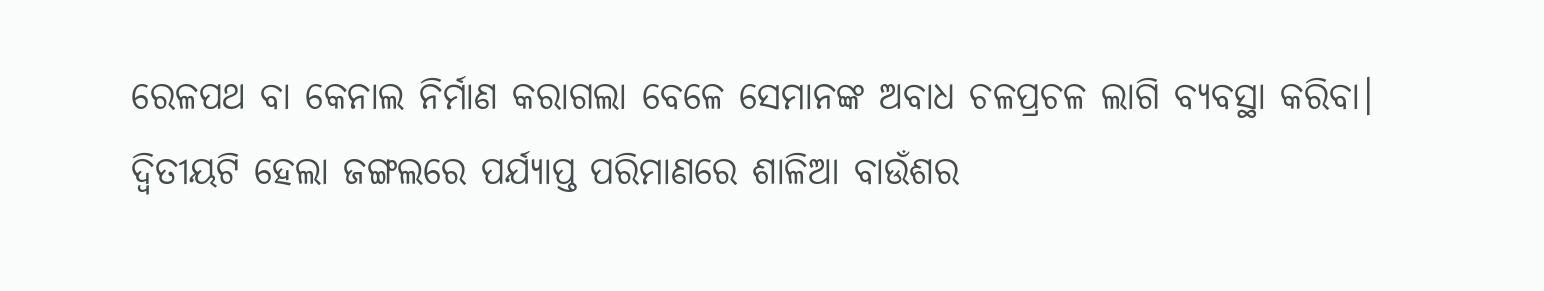ରେଳପଥ ବା କେନାଲ ନିର୍ମାଣ କରାଗଲା ବେଳେ ସେମାନଙ୍କ ଅବାଧ ଚଳପ୍ରଚଳ ଲାଗି ବ୍ୟବସ୍ଥା କରିବା। ଦ୍ବିତୀୟଟି ହେଲା ଜଙ୍ଗଲରେ ପର୍ଯ୍ୟାପ୍ତ ପରିମାଣରେ ଶାଳିଆ ବାଉଁଶର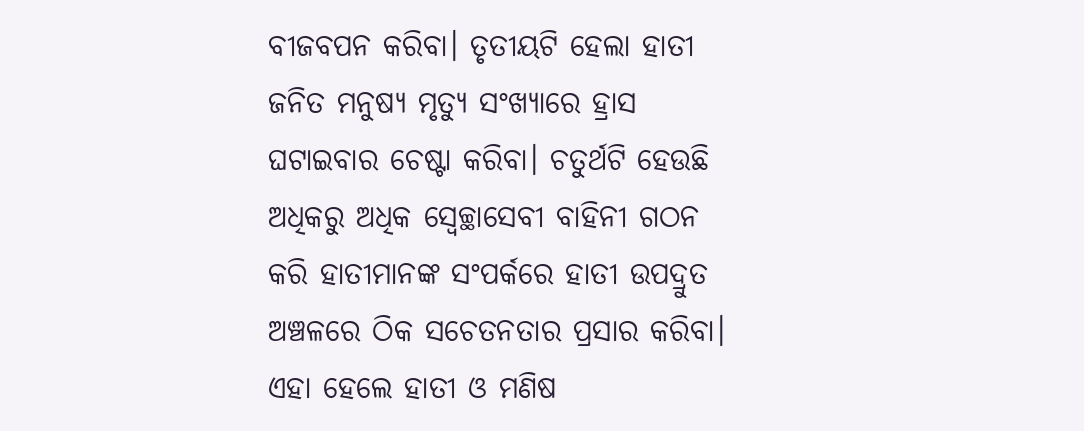ବୀଜବପନ କରିବା। ତୃତୀୟଟି ହେଲା ହାତୀ ଜନିତ ମନୁଷ୍ୟ ମୃତ୍ୟୁ ସଂଖ୍ୟାରେ ହ୍ରାସ ଘଟାଇବାର ଚେଷ୍ଟା କରିବା। ଚତୁର୍ଥଟି ହେଉଛି ଅଧିକରୁ ଅଧିକ ସ୍ବେଚ୍ଛାସେବୀ ବାହିନୀ ଗଠନ କରି ହାତୀମାନଙ୍କ ସଂପର୍କରେ ହାତୀ ଉପଦ୍ରୁତ ଅଞ୍ଚଳରେ ଠିକ ସଚେତନତାର ପ୍ରସାର କରିବା। ଏହା ହେଲେ ହାତୀ ଓ ମଣିଷ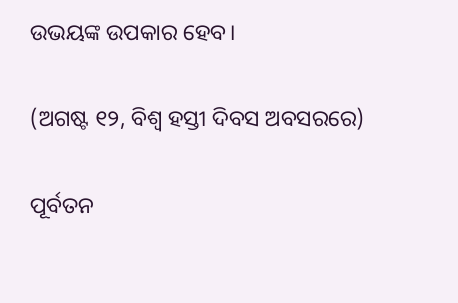ଉଭୟଙ୍କ ଉପକାର ହେବ।

(ଅଗଷ୍ଟ ୧୨, ବିଶ୍ବ ହସ୍ତୀ ଦିବସ ଅବସରରେ)

ପୂର୍ବତନ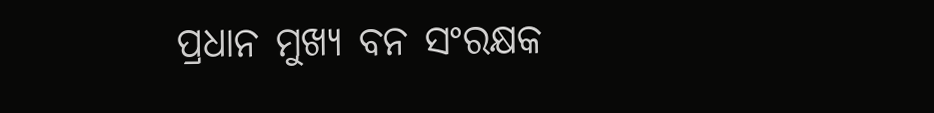ପ୍ରଧାନ ମୁଖ୍ୟ ବନ ସଂରକ୍ଷକ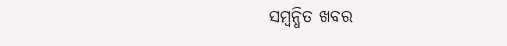ସମ୍ବନ୍ଧିତ ଖବର